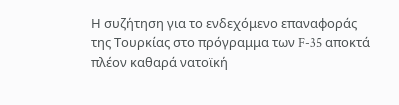Η συζήτηση για το ενδεχόμενο επαναφοράς της Τουρκίας στο πρόγραμμα των F-35 αποκτά πλέον καθαρά νατοϊκή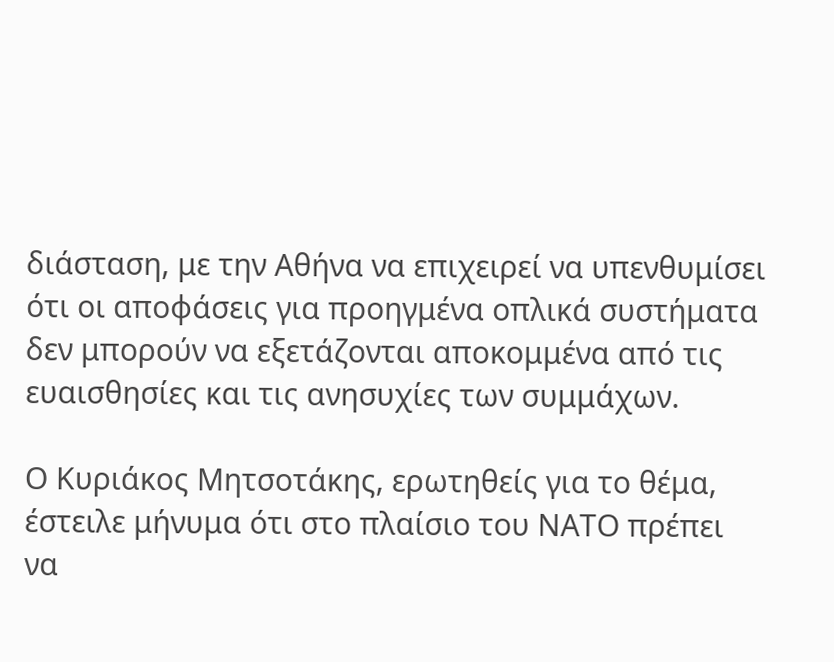διάσταση, με την Αθήνα να επιχειρεί να υπενθυμίσει ότι οι αποφάσεις για προηγμένα οπλικά συστήματα δεν μπορούν να εξετάζονται αποκομμένα από τις ευαισθησίες και τις ανησυχίες των συμμάχων.

Ο Κυριάκος Μητσοτάκης, ερωτηθείς για το θέμα, έστειλε μήνυμα ότι στο πλαίσιο του ΝΑΤΟ πρέπει να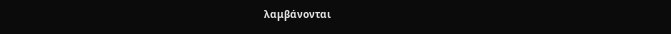λαμβάνονται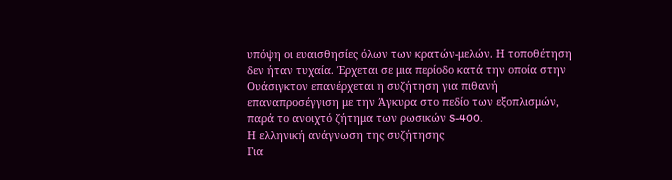υπόψη οι ευαισθησίες όλων των κρατών-μελών. Η τοποθέτηση δεν ήταν τυχαία. Έρχεται σε μια περίοδο κατά την οποία στην Ουάσιγκτον επανέρχεται η συζήτηση για πιθανή επαναπροσέγγιση με την Άγκυρα στο πεδίο των εξοπλισμών, παρά το ανοιχτό ζήτημα των ρωσικών S-400.
Η ελληνική ανάγνωση της συζήτησης
Για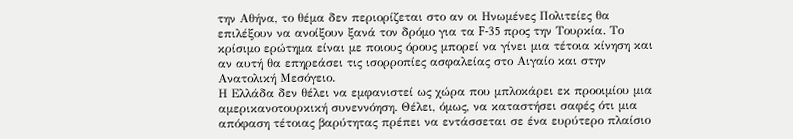την Αθήνα, το θέμα δεν περιορίζεται στο αν οι Ηνωμένες Πολιτείες θα επιλέξουν να ανοίξουν ξανά τον δρόμο για τα F-35 προς την Τουρκία. Το κρίσιμο ερώτημα είναι με ποιους όρους μπορεί να γίνει μια τέτοια κίνηση και αν αυτή θα επηρεάσει τις ισορροπίες ασφαλείας στο Αιγαίο και στην Ανατολική Μεσόγειο.
Η Ελλάδα δεν θέλει να εμφανιστεί ως χώρα που μπλοκάρει εκ προοιμίου μια αμερικανοτουρκική συνεννόηση. Θέλει, όμως, να καταστήσει σαφές ότι μια απόφαση τέτοιας βαρύτητας πρέπει να εντάσσεται σε ένα ευρύτερο πλαίσιο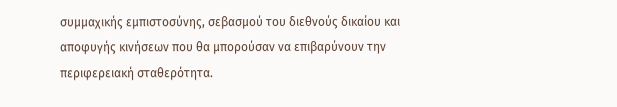συμμαχικής εμπιστοσύνης, σεβασμού του διεθνούς δικαίου και αποφυγής κινήσεων που θα μπορούσαν να επιβαρύνουν την περιφερειακή σταθερότητα.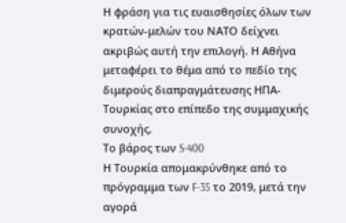Η φράση για τις ευαισθησίες όλων των κρατών-μελών του ΝΑΤΟ δείχνει ακριβώς αυτή την επιλογή. Η Αθήνα μεταφέρει το θέμα από το πεδίο της διμερούς διαπραγμάτευσης ΗΠΑ-Τουρκίας στο επίπεδο της συμμαχικής συνοχής.
Το βάρος των S-400
Η Τουρκία απομακρύνθηκε από το πρόγραμμα των F-35 το 2019, μετά την αγορά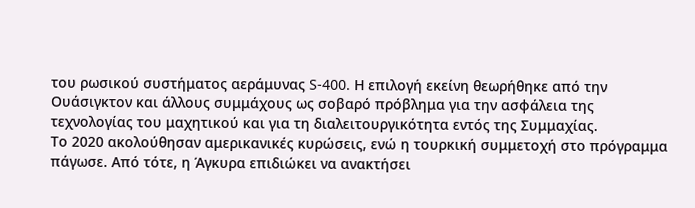του ρωσικού συστήματος αεράμυνας S-400. Η επιλογή εκείνη θεωρήθηκε από την Ουάσιγκτον και άλλους συμμάχους ως σοβαρό πρόβλημα για την ασφάλεια της τεχνολογίας του μαχητικού και για τη διαλειτουργικότητα εντός της Συμμαχίας.
Το 2020 ακολούθησαν αμερικανικές κυρώσεις, ενώ η τουρκική συμμετοχή στο πρόγραμμα πάγωσε. Από τότε, η Άγκυρα επιδιώκει να ανακτήσει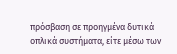πρόσβαση σε προηγμένα δυτικά οπλικά συστήματα, είτε μέσω των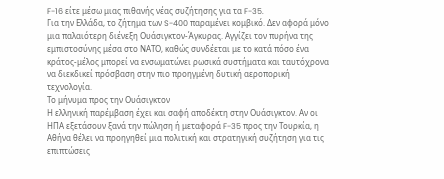F-16 είτε μέσω μιας πιθανής νέας συζήτησης για τα F-35.
Για την Ελλάδα, το ζήτημα των S-400 παραμένει κομβικό. Δεν αφορά μόνο μια παλαιότερη διένεξη Ουάσιγκτον-Άγκυρας. Αγγίζει τον πυρήνα της εμπιστοσύνης μέσα στο ΝΑΤΟ, καθώς συνδέεται με το κατά πόσο ένα κράτος-μέλος μπορεί να ενσωματώνει ρωσικά συστήματα και ταυτόχρονα να διεκδικεί πρόσβαση στην πιο προηγμένη δυτική αεροπορική τεχνολογία.
Το μήνυμα προς την Ουάσιγκτον
Η ελληνική παρέμβαση έχει και σαφή αποδέκτη στην Ουάσιγκτον. Αν οι ΗΠΑ εξετάσουν ξανά την πώληση ή μεταφορά F-35 προς την Τουρκία, η Αθήνα θέλει να προηγηθεί μια πολιτική και στρατηγική συζήτηση για τις επιπτώσεις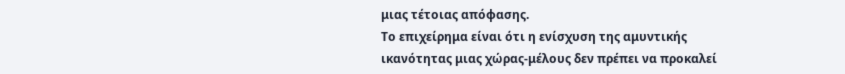μιας τέτοιας απόφασης.
Το επιχείρημα είναι ότι η ενίσχυση της αμυντικής ικανότητας μιας χώρας-μέλους δεν πρέπει να προκαλεί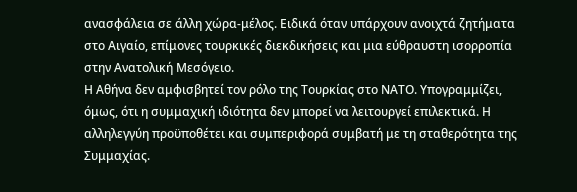ανασφάλεια σε άλλη χώρα-μέλος. Ειδικά όταν υπάρχουν ανοιχτά ζητήματα στο Αιγαίο, επίμονες τουρκικές διεκδικήσεις και μια εύθραυστη ισορροπία στην Ανατολική Μεσόγειο.
Η Αθήνα δεν αμφισβητεί τον ρόλο της Τουρκίας στο ΝΑΤΟ. Υπογραμμίζει, όμως, ότι η συμμαχική ιδιότητα δεν μπορεί να λειτουργεί επιλεκτικά. Η αλληλεγγύη προϋποθέτει και συμπεριφορά συμβατή με τη σταθερότητα της Συμμαχίας.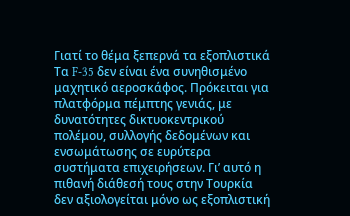Γιατί το θέμα ξεπερνά τα εξοπλιστικά
Τα F-35 δεν είναι ένα συνηθισμένο μαχητικό αεροσκάφος. Πρόκειται για πλατφόρμα πέμπτης γενιάς, με δυνατότητες δικτυοκεντρικού πολέμου, συλλογής δεδομένων και ενσωμάτωσης σε ευρύτερα συστήματα επιχειρήσεων. Γι’ αυτό η πιθανή διάθεσή τους στην Τουρκία δεν αξιολογείται μόνο ως εξοπλιστική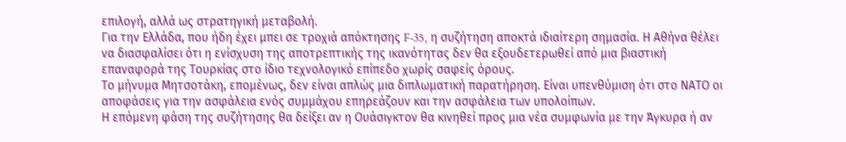επιλογή, αλλά ως στρατηγική μεταβολή.
Για την Ελλάδα, που ήδη έχει μπει σε τροχιά απόκτησης F-35, η συζήτηση αποκτά ιδιαίτερη σημασία. Η Αθήνα θέλει να διασφαλίσει ότι η ενίσχυση της αποτρεπτικής της ικανότητας δεν θα εξουδετερωθεί από μια βιαστική επαναφορά της Τουρκίας στο ίδιο τεχνολογικό επίπεδο χωρίς σαφείς όρους.
Το μήνυμα Μητσοτάκη, επομένως, δεν είναι απλώς μια διπλωματική παρατήρηση. Είναι υπενθύμιση ότι στο ΝΑΤΟ οι αποφάσεις για την ασφάλεια ενός συμμάχου επηρεάζουν και την ασφάλεια των υπολοίπων.
Η επόμενη φάση της συζήτησης θα δείξει αν η Ουάσιγκτον θα κινηθεί προς μια νέα συμφωνία με την Άγκυρα ή αν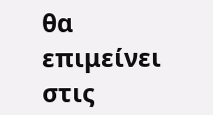θα επιμείνει στις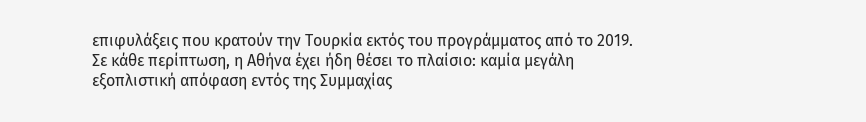επιφυλάξεις που κρατούν την Τουρκία εκτός του προγράμματος από το 2019. Σε κάθε περίπτωση, η Αθήνα έχει ήδη θέσει το πλαίσιο: καμία μεγάλη εξοπλιστική απόφαση εντός της Συμμαχίας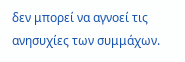δεν μπορεί να αγνοεί τις ανησυχίες των συμμάχων.